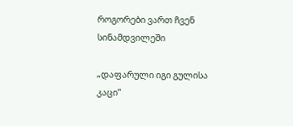როგორები ვართ ჩვენ სინამდვილეში

„დაფარული იგი გულისა კაცი“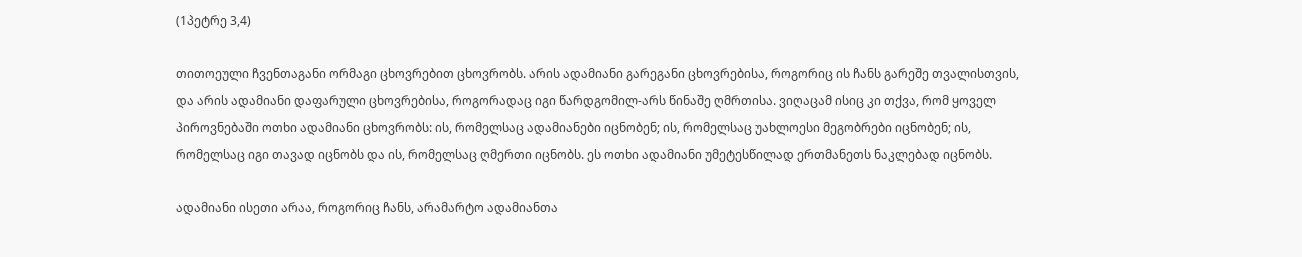(1პეტრე 3,4)

თითოეული ჩვენთაგანი ორმაგი ცხოვრებით ცხოვრობს. არის ადამიანი გარეგანი ცხოვრებისა, როგორიც ის ჩანს გარეშე თვალისთვის, და არის ადამიანი დაფარული ცხოვრებისა, როგორადაც იგი წარდგომილ-არს წინაშე ღმრთისა. ვიღაცამ ისიც კი თქვა, რომ ყოველ პიროვნებაში ოთხი ადამიანი ცხოვრობს: ის, რომელსაც ადამიანები იცნობენ; ის, რომელსაც უახლოესი მეგობრები იცნობენ; ის, რომელსაც იგი თავად იცნობს და ის, რომელსაც ღმერთი იცნობს. ეს ოთხი ადამიანი უმეტესწილად ერთმანეთს ნაკლებად იცნობს.

ადამიანი ისეთი არაა, როგორიც ჩანს, არამარტო ადამიანთა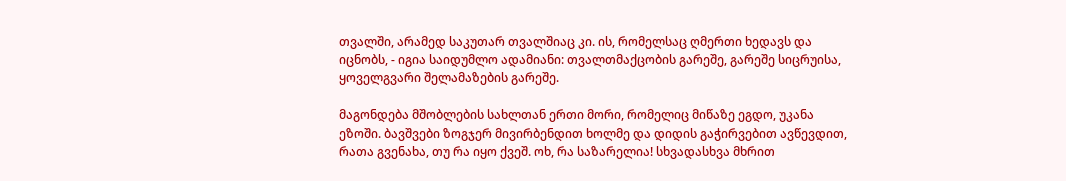თვალში, არამედ საკუთარ თვალშიაც კი. ის, რომელსაც ღმერთი ხედავს და იცნობს, - იგია საიდუმლო ადამიანი: თვალთმაქცობის გარეშე, გარეშე სიცრუისა, ყოველგვარი შელამაზების გარეშე.

მაგონდება მშობლების სახლთან ერთი მორი, რომელიც მიწაზე ეგდო, უკანა ეზოში. ბავშვები ზოგჯერ მივირბენდით ხოლმე და დიდის გაჭირვებით ავწევდით, რათა გვენახა, თუ რა იყო ქვეშ. ოხ, რა საზარელია! სხვადასხვა მხრით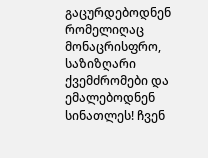გაცურდებოდნენ რომელიღაც მონაცრისფრო, საზიზღარი ქვემძრომები და ემალებოდნენ სინათლეს! ჩვენ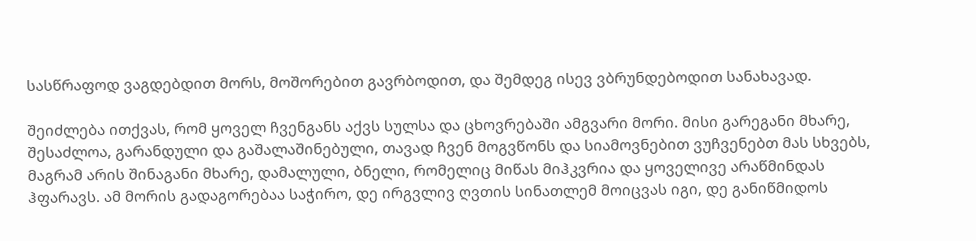სასწრაფოდ ვაგდებდით მორს, მოშორებით გავრბოდით, და შემდეგ ისევ ვბრუნდებოდით სანახავად.

შეიძლება ითქვას, რომ ყოველ ჩვენგანს აქვს სულსა და ცხოვრებაში ამგვარი მორი. მისი გარეგანი მხარე, შესაძლოა, გარანდული და გაშალაშინებული, თავად ჩვენ მოგვწონს და სიამოვნებით ვუჩვენებთ მას სხვებს, მაგრამ არის შინაგანი მხარე, დამალული, ბნელი, რომელიც მიწას მიჰკვრია და ყოველივე არაწმინდას ჰფარავს. ამ მორის გადაგორებაა საჭირო, დე ირგვლივ ღვთის სინათლემ მოიცვას იგი, დე განიწმიდოს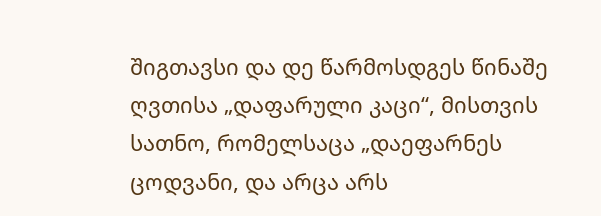შიგთავსი და დე წარმოსდგეს წინაშე ღვთისა „დაფარული კაცი“, მისთვის სათნო, რომელსაცა „დაეფარნეს ცოდვანი, და არცა არს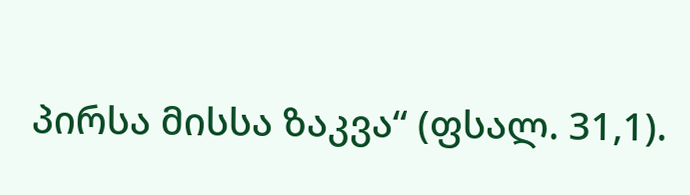პირსა მისსა ზაკვა“ (ფსალ. 31,1).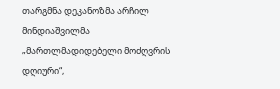თარგმნა დეკანოზმა არჩილ მინდიაშვილმა
„მართლმადიდებელი მოძღვრის დღიური“,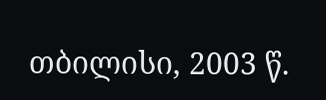თბილისი, 2003 წ.